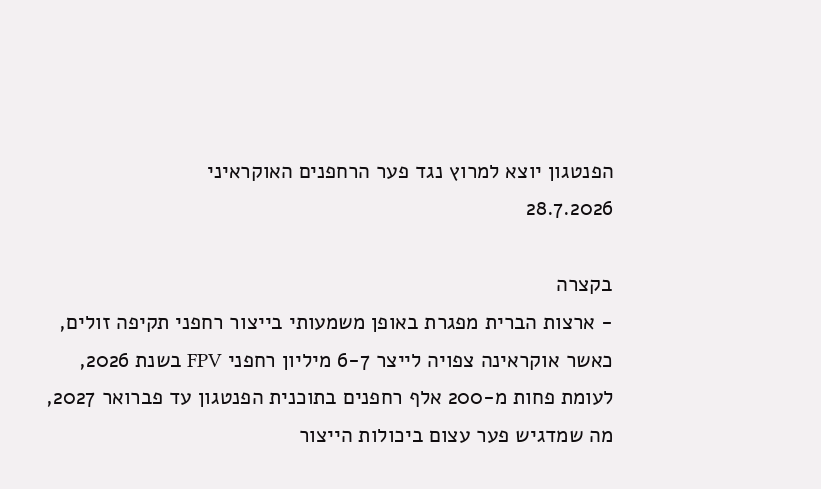הפנטגון יוצא למרוץ נגד פער הרחפנים האוקראיני
28.7.2026

בקצרה
- ארצות הברית מפגרת באופן משמעותי בייצור רחפני תקיפה זולים, כאשר אוקראינה צפויה לייצר 6-7 מיליון רחפני FPV בשנת 2026, לעומת פחות מ-200 אלף רחפנים בתוכנית הפנטגון עד פברואר 2027, מה שמדגיש פער עצום ביכולות הייצור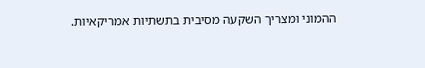ההמוני ומצריך השקעה מסיבית בתשתיות אמריקאיות.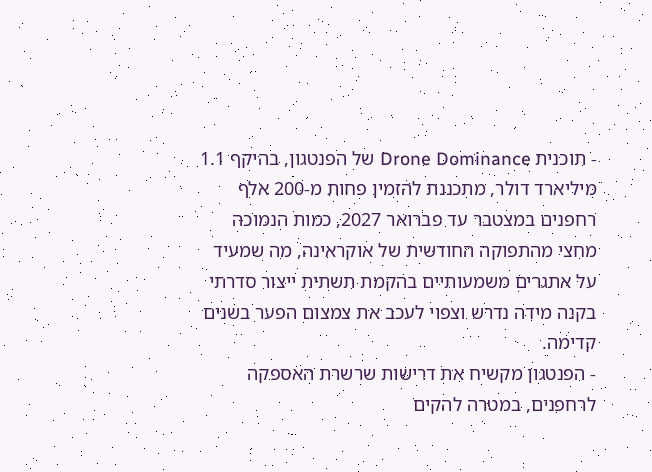- תוכנית Drone Dominance של הפנטגון, בהיקף 1.1 מיליארד דולר, מתכננת להזמין פחות מ-200 אלף רחפנים במצטבר עד פברואר 2027, כמות הנמוכה מחצי מהתפוקה החודשית של אוקראינה, מה שמעיד על אתגרים משמעותיים בהקמת תשתית ייצור סדרתי בקנה מידה נדרש וצפוי לעכב את צמצום הפער בשנים קדימה.
- הפנטגון מקשיח את דרישות שרשרת האספקה לרחפנים, במטרה להקים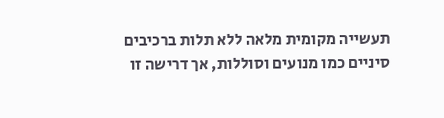תעשייה מקומית מלאה ללא תלות ברכיבים סיניים כמו מנועים וסוללות, אך דרישה זו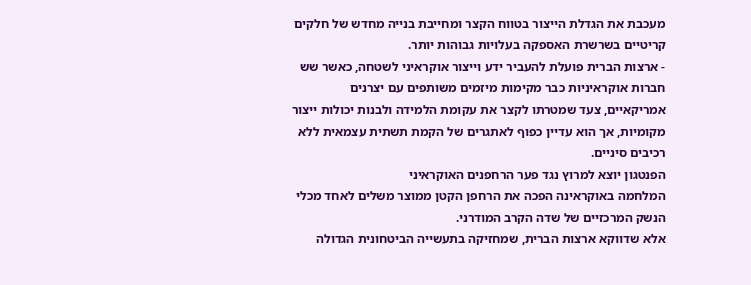מעכבת את הגדלת הייצור בטווח הקצר ומחייבת בנייה מחדש של חלקים קריטיים בשרשרת האספקה בעלויות גבוהות יותר.
- ארצות הברית פועלת להעביר ידע וייצור אוקראיני לשטחה, כאשר שש חברות אוקראיניות כבר מקימות מיזמים משותפים עם יצרנים אמריקאיים, צעד שמטרתו לקצר את עקומת הלמידה ולבנות יכולות ייצור מקומיות, אך הוא עדיין כפוף לאתגרים של הקמת תשתית עצמאית ללא רכיבים סיניים.
הפנטגון יוצא למרוץ נגד פער הרחפנים האוקראיני
המלחמה באוקראינה הפכה את הרחפן הקטן ממוצר משלים לאחד מכלי הנשק המרכזיים של שדה הקרב המודרני.
אלא שדווקא ארצות הברית, שמחזיקה בתעשייה הביטחונית הגדולה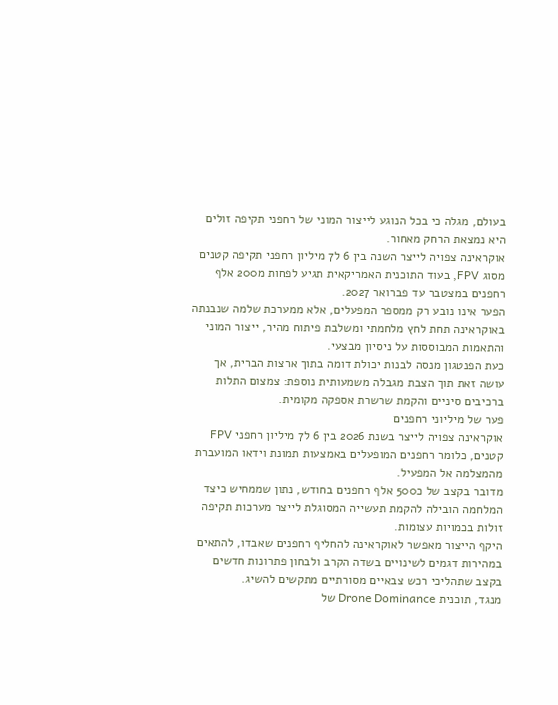בעולם, מגלה כי בכל הנוגע לייצור המוני של רחפני תקיפה זולים היא נמצאת הרחק מאחור.
אוקראינה צפויה לייצר השנה בין 6 ל7 מיליון רחפני תקיפה קטנים מסוג FPV, בעוד התוכנית האמריקאית תגיע לפחות מ200 אלף רחפנים במצטבר עד פברואר 2027.
הפער אינו נובע רק ממספר המפעלים, אלא ממערכת שלמה שנבנתה באוקראינה תחת לחץ מלחמתי ומשלבת פיתוח מהיר, ייצור המוני והתאמות המבוססות על ניסיון מבצעי.
כעת הפנטגון מנסה לבנות יכולת דומה בתוך ארצות הברית, אך עושה זאת תוך הצבת מגבלה משמעותית נוספת: צמצום התלות ברכיבים סיניים והקמת שרשרת אספקה מקומית.
פער של מיליוני רחפנים
אוקראינה צפויה לייצר בשנת 2026 בין 6 ל7 מיליון רחפני FPV קטנים, כלומר רחפנים המופעלים באמצעות תמונת וידאו המועברת מהמצלמה אל המפעיל.
מדובר בקצב של כ500 אלף רחפנים בחודש, נתון שממחיש כיצד המלחמה הובילה להקמת תעשייה המסוגלת לייצר מערכות תקיפה זולות בכמויות עצומות.
היקף הייצור מאפשר לאוקראינה להחליף רחפנים שאבדו, להתאים במהירות דגמים לשינויים בשדה הקרב ולבחון פתרונות חדשים בקצב שתהליכי רכש צבאיים מסורתיים מתקשים להשיג.
מנגד, תוכנית Drone Dominance של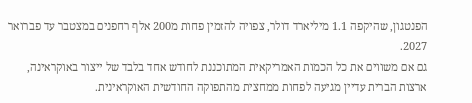הפנטגון, שהיקפה 1.1 מיליארד דולר, צפויה להזמין פחות מ200 אלף רחפנים במצטבר עד פברואר 2027.
גם אם משווים את כל הכמות האמריקאית המתוכננת לחודש אחד בלבד של ייצור באוקראינה, ארצות הברית עדיין מגיעה לפחות ממחצית מהתפוקה החודשית האוקראינית.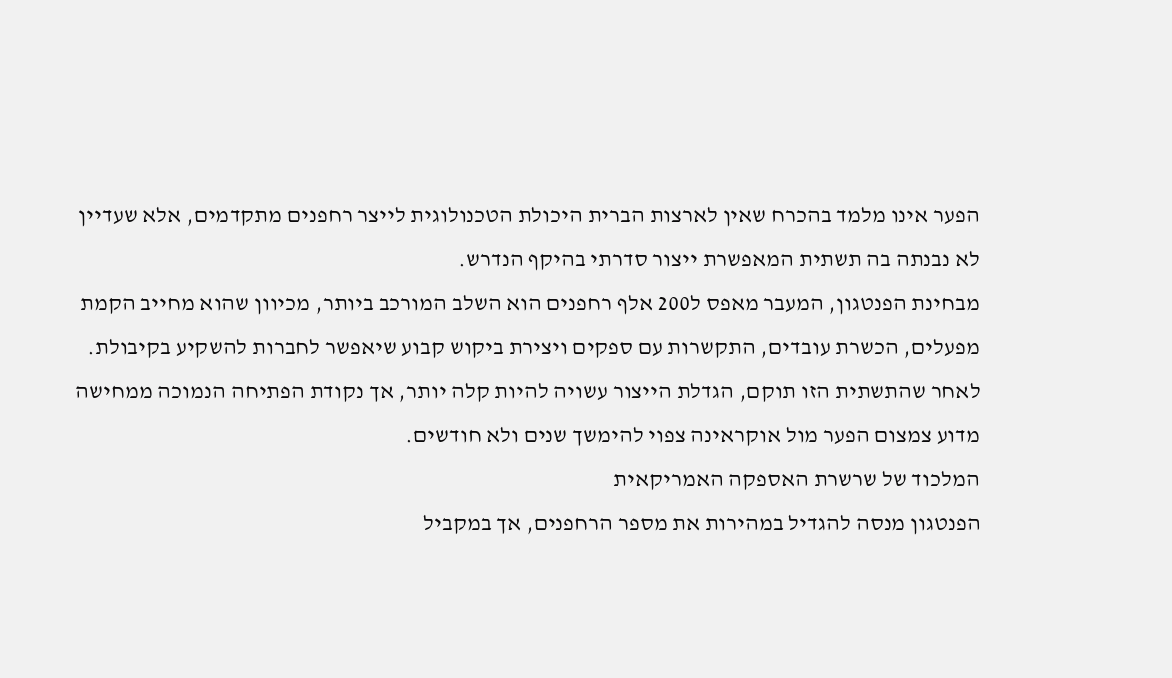הפער אינו מלמד בהכרח שאין לארצות הברית היכולת הטכנולוגית לייצר רחפנים מתקדמים, אלא שעדיין לא נבנתה בה תשתית המאפשרת ייצור סדרתי בהיקף הנדרש.
מבחינת הפנטגון, המעבר מאפס ל200 אלף רחפנים הוא השלב המורכב ביותר, מכיוון שהוא מחייב הקמת מפעלים, הכשרת עובדים, התקשרות עם ספקים ויצירת ביקוש קבוע שיאפשר לחברות להשקיע בקיבולת.
לאחר שהתשתית הזו תוקם, הגדלת הייצור עשויה להיות קלה יותר, אך נקודת הפתיחה הנמוכה ממחישה מדוע צמצום הפער מול אוקראינה צפוי להימשך שנים ולא חודשים.
המלכוד של שרשרת האספקה האמריקאית
הפנטגון מנסה להגדיל במהירות את מספר הרחפנים, אך במקביל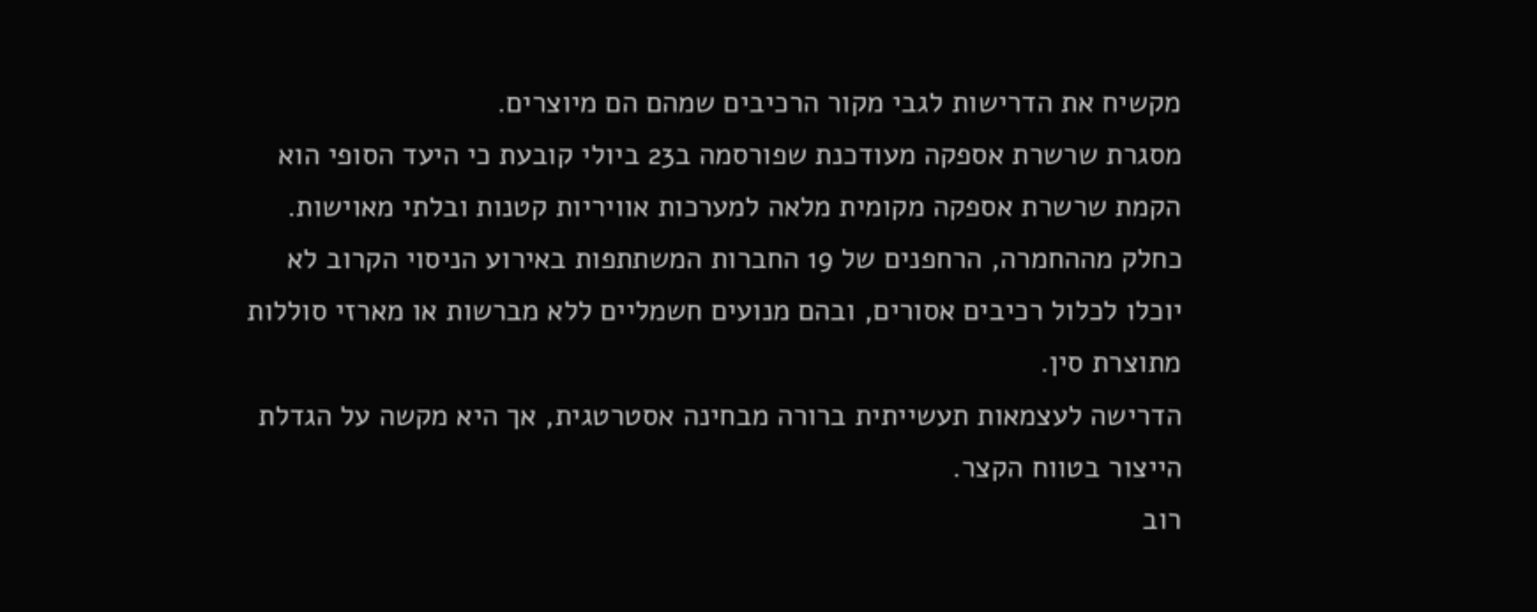מקשיח את הדרישות לגבי מקור הרכיבים שמהם הם מיוצרים.
מסגרת שרשרת אספקה מעודכנת שפורסמה ב23 ביולי קובעת כי היעד הסופי הוא הקמת שרשרת אספקה מקומית מלאה למערכות אוויריות קטנות ובלתי מאוישות.
כחלק מההחמרה, הרחפנים של 19 החברות המשתתפות באירוע הניסוי הקרוב לא יוכלו לכלול רכיבים אסורים, ובהם מנועים חשמליים ללא מברשות או מארזי סוללות מתוצרת סין.
הדרישה לעצמאות תעשייתית ברורה מבחינה אסטרטגית, אך היא מקשה על הגדלת הייצור בטווח הקצר.
רוב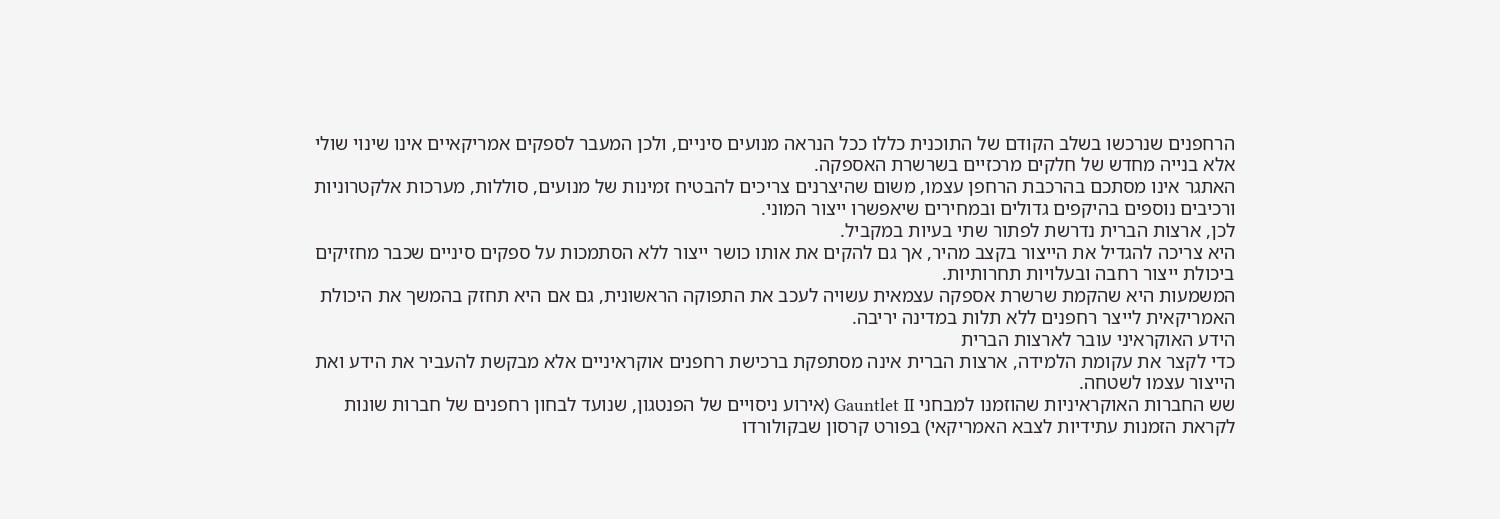הרחפנים שנרכשו בשלב הקודם של התוכנית כללו ככל הנראה מנועים סיניים, ולכן המעבר לספקים אמריקאיים אינו שינוי שולי אלא בנייה מחדש של חלקים מרכזיים בשרשרת האספקה.
האתגר אינו מסתכם בהרכבת הרחפן עצמו, משום שהיצרנים צריכים להבטיח זמינות של מנועים, סוללות, מערכות אלקטרוניות ורכיבים נוספים בהיקפים גדולים ובמחירים שיאפשרו ייצור המוני.
לכן, ארצות הברית נדרשת לפתור שתי בעיות במקביל.
היא צריכה להגדיל את הייצור בקצב מהיר, אך גם להקים את אותו כושר ייצור ללא הסתמכות על ספקים סיניים שכבר מחזיקים ביכולת ייצור רחבה ובעלויות תחרותיות.
המשמעות היא שהקמת שרשרת אספקה עצמאית עשויה לעכב את התפוקה הראשונית, גם אם היא תחזק בהמשך את היכולת האמריקאית לייצר רחפנים ללא תלות במדינה יריבה.
הידע האוקראיני עובר לארצות הברית
כדי לקצר את עקומת הלמידה, ארצות הברית אינה מסתפקת ברכישת רחפנים אוקראיניים אלא מבקשת להעביר את הידע ואת הייצור עצמו לשטחה.
שש החברות האוקראיניות שהוזמנו למבחני Gauntlet II (אירוע ניסויים של הפנטגון, שנועד לבחון רחפנים של חברות שונות לקראת הזמנות עתידיות לצבא האמריקאי) בפורט קרסון שבקולורדו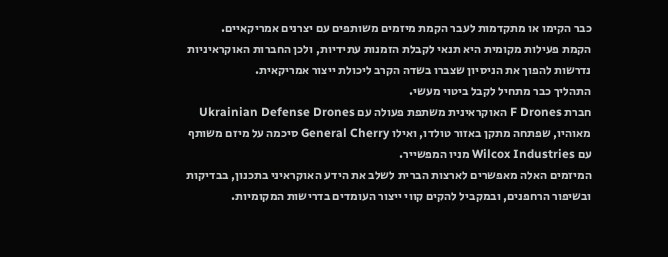כבר הקימו או מתקדמות לעבר הקמת מיזמים משותפים עם יצרנים אמריקאיים.
הקמת פעילות מקומית היא תנאי לקבלת הזמנות עתידיות, ולכן החברות האוקראיניות נדרשות להפוך את הניסיון שצברו בשדה הקרב ליכולת ייצור אמריקאית.
התהליך כבר מתחיל לקבל ביטוי מעשי.
חברת F Drones האוקראינית משתפת פעולה עם Ukrainian Defense Drones מאוהיו, שפתחה מתקן באזור טולדו, ואילו General Cherry סיכמה על מיזם משותף עם Wilcox Industries מניו המפשייר.
המיזמים האלה מאפשרים לארצות הברית לשלב את הידע האוקראיני בתכנון, בבדיקות ובשיפור הרחפנים, ובמקביל להקים קווי ייצור העומדים בדרישות המקומיות.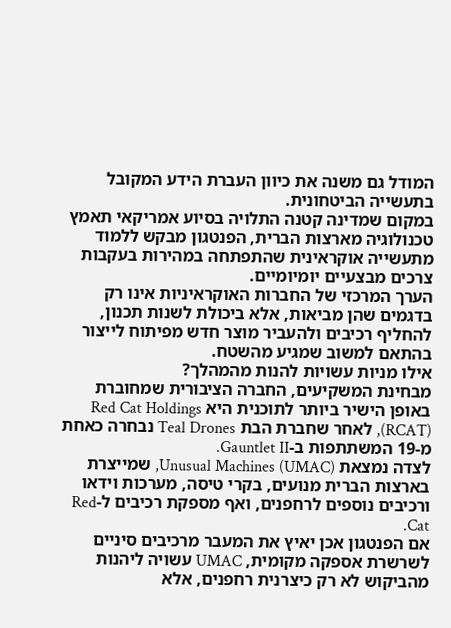המודל גם משנה את כיוון העברת הידע המקובל בתעשייה הביטחונית.
במקום שמדינה קטנה התלויה בסיוע אמריקאי תאמץ טכנולוגיה מארצות הברית, הפנטגון מבקש ללמוד מתעשייה אוקראינית שהתפתחה במהירות בעקבות צרכים מבצעיים יומיומיים.
הערך המרכזי של החברות האוקראיניות אינו רק בדגמים שהן מביאות, אלא ביכולת לשנות תכנון, להחליף רכיבים ולהעביר מוצר חדש מפיתוח לייצור בהתאם למשוב שמגיע מהשטח.
אילו מניות עשויות להנות מהמהלך?
מבחינת המשקיעים, החברה הציבורית שמחוברת באופן הישיר ביותר לתוכנית היא Red Cat Holdings (RCAT), לאחר שחברת הבת Teal Drones נבחרה כאחת מ-19 המשתתפות ב-Gauntlet II.
לצדה נמצאת Unusual Machines (UMAC), שמייצרת בארצות הברית מנועים, בקרי טיסה, מערכות וידאו ורכיבים נוספים לרחפנים, ואף מספקת רכיבים ל-Red Cat.
אם הפנטגון אכן יאיץ את המעבר מרכיבים סיניים לשרשרת אספקה מקומית, UMAC עשויה ליהנות מהביקוש לא רק כיצרנית רחפנים, אלא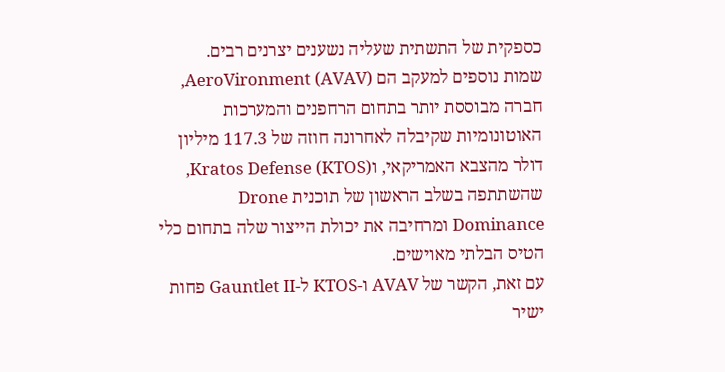כספקית של התשתית שעליה נשענים יצרנים רבים.
שמות נוספים למעקב הם AeroVironment (AVAV), חברה מבוססת יותר בתחום הרחפנים והמערכות האוטונומיות שקיבלה לאחרונה חוזה של 117.3 מיליון דולר מהצבא האמריקאי, וKratos Defense (KTOS), שהשתתפה בשלב הראשון של תוכנית Drone Dominance ומרחיבה את יכולת הייצור שלה בתחום כלי הטיס הבלתי מאוישים.
עם זאת, הקשר של AVAV ו-KTOS ל-Gauntlet II פחות ישיר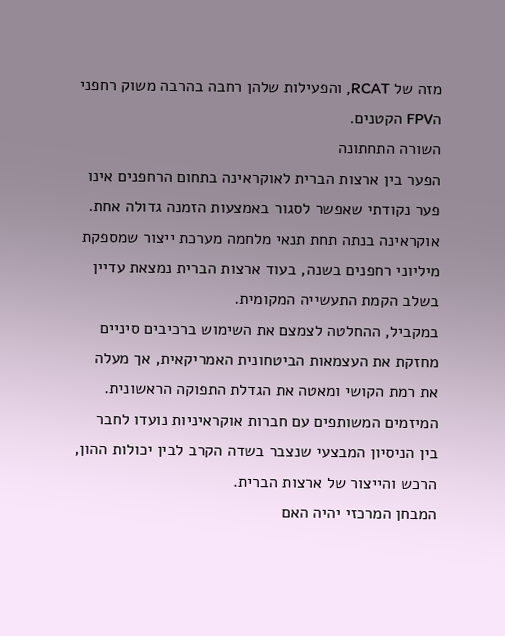מזה של RCAT, והפעילות שלהן רחבה בהרבה משוק רחפני הFPV הקטנים.
השורה התחתונה
הפער בין ארצות הברית לאוקראינה בתחום הרחפנים אינו פער נקודתי שאפשר לסגור באמצעות הזמנה גדולה אחת.
אוקראינה בנתה תחת תנאי מלחמה מערכת ייצור שמספקת מיליוני רחפנים בשנה, בעוד ארצות הברית נמצאת עדיין בשלב הקמת התעשייה המקומית.
במקביל, ההחלטה לצמצם את השימוש ברכיבים סיניים מחזקת את העצמאות הביטחונית האמריקאית, אך מעלה את רמת הקושי ומאטה את הגדלת התפוקה הראשונית.
המיזמים המשותפים עם חברות אוקראיניות נועדו לחבר בין הניסיון המבצעי שנצבר בשדה הקרב לבין יכולות ההון, הרכש והייצור של ארצות הברית.
המבחן המרכזי יהיה האם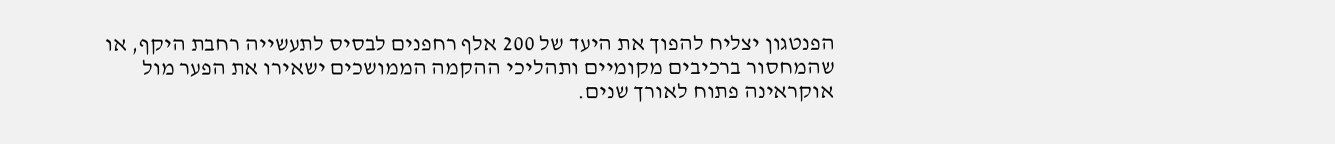הפנטגון יצליח להפוך את היעד של 200 אלף רחפנים לבסיס לתעשייה רחבת היקף, או שהמחסור ברכיבים מקומיים ותהליכי ההקמה הממושכים ישאירו את הפער מול אוקראינה פתוח לאורך שנים.